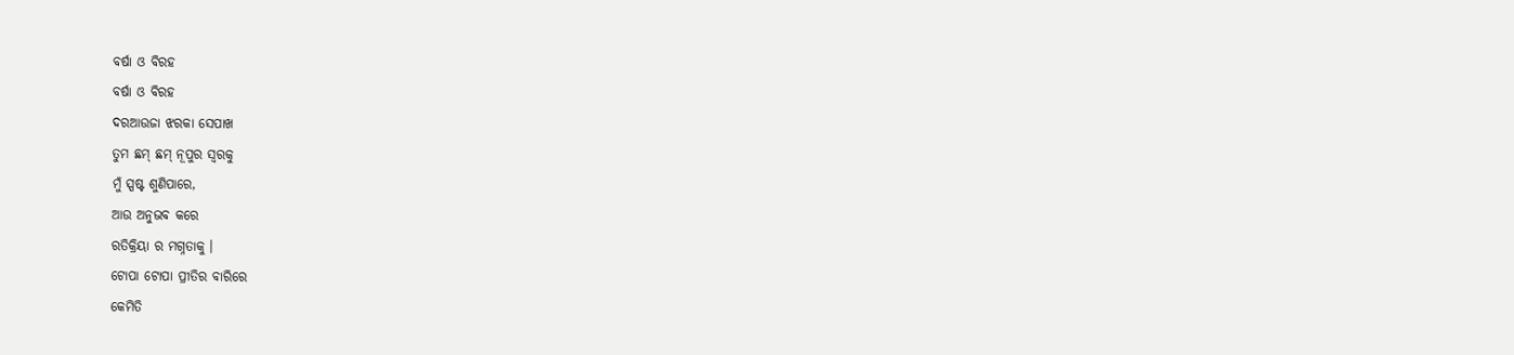ବର୍ଷା ଓ ବିରହ
ବର୍ଷା ଓ ବିରହ
ଦରଆଉଜା ଝରକା ସେପାଖ
ତୁମ ଛମ୍ ଛମ୍ ନୂପୁର ସ୍ବରକୁ
ମୁଁ ସ୍ପଷ୍ଟ ଶୁଣିପାରେ,
ଆଉ ଅନୁଭବ କରେ
ରତିକ୍ରିୟା ର ମଗ୍ନତାକୁ ।
ଟୋପା ଟୋପା ପ୍ରୀତିର ବାରିରେ
କେମିତି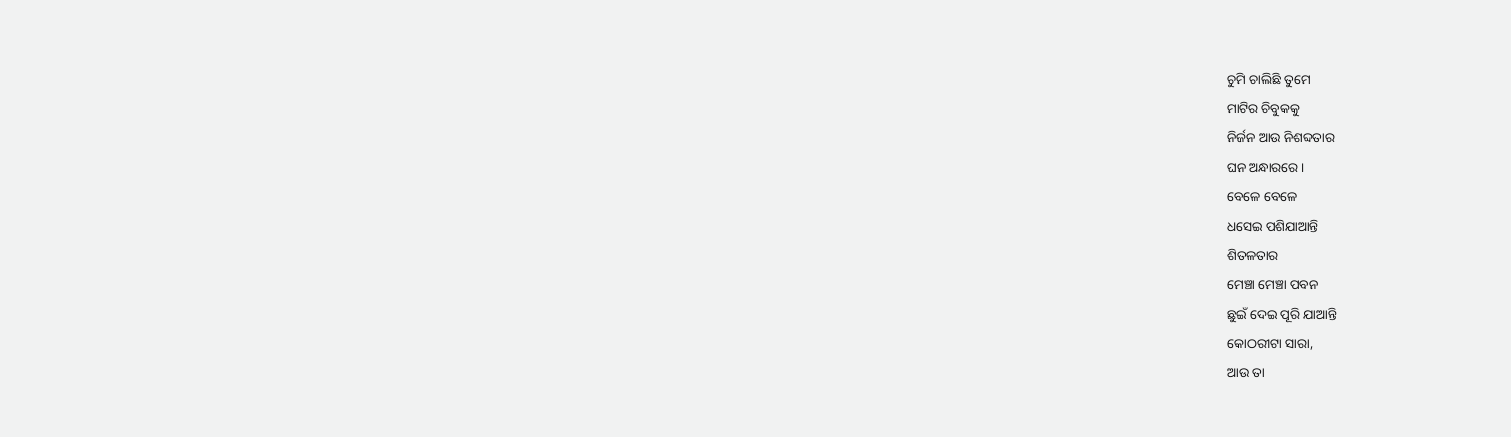ଚୁମି ଚାଲିଛି ତୁମେ
ମାଟିର ଚିବୁକକୁ
ନିର୍ଜନ ଆଉ ନିଶବ୍ଦତାର
ଘନ ଅନ୍ଧାରରେ ।
ବେଳେ ବେଳେ
ଧସେଇ ପଶିଯାଆନ୍ତି
ଶିତଳତାର
ମେଞ୍ଚା ମେଞ୍ଚା ପବନ
ଛୁଇଁ ଦେଇ ପୂରି ଯାଆନ୍ତି
କୋଠରୀଟା ସାରା,
ଆଉ ତା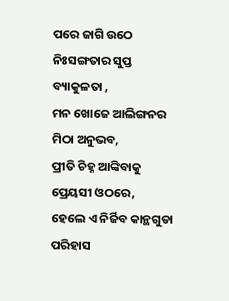ପରେ ଜାଗି ଉଠେ
ନିଃସଙ୍ଗତାର ସୁପ୍ତ
ବ୍ୟାକୁଳତା ,
ମନ ଖୋଜେ ଆଲିଙ୍ଗନର
ମିଠା ଅନୁଭବ,
ପ୍ରୀତି ଚିହ୍ନ ଆଙ୍କିବାକୁ
ପ୍ରେୟସୀ ଓଠରେ,
ହେଲେ ଏ ନିର୍ଜିବ କାନ୍ଥଗୁଡା
ପରିହାସ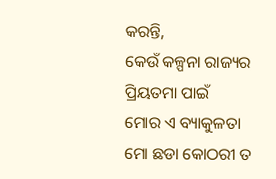କରନ୍ତି,
କେଉଁ କଳ୍ପନା ରାଜ୍ୟର
ପ୍ରିୟତମା ପାଇଁ
ମୋର ଏ ବ୍ୟାକୁଳତା
ମୋ ଛଡା କୋଠରୀ ତ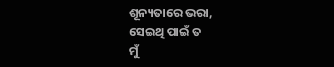ଶୂନ୍ୟତାରେ ଭରା,
ସେଇଥି ପାଇଁ ତ
ମୁଁ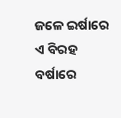ଜଳେ ଇର୍ଷାରେ
ଏ ବିରହ ବର୍ଷାରେ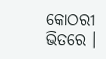କୋଠରୀ ଭିତରେ ।